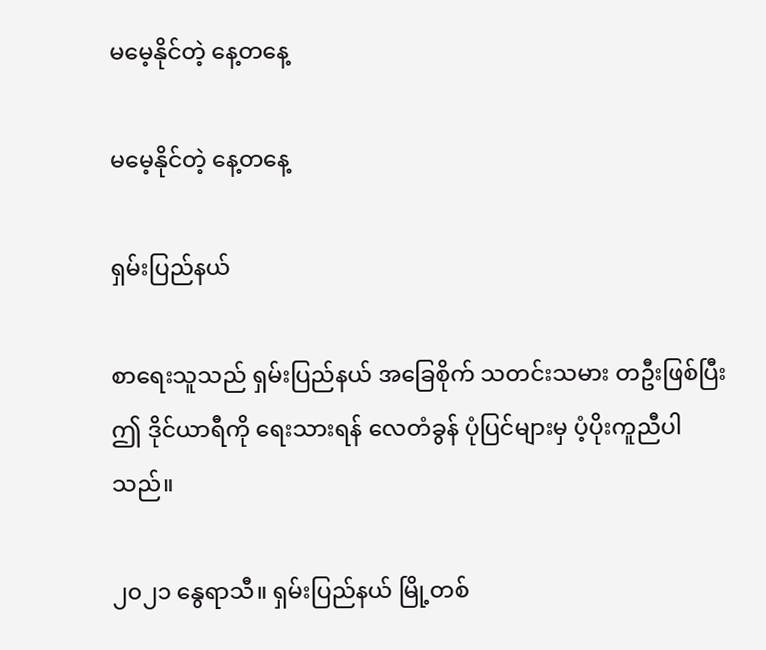မမေ့နိုင်တဲ့ နေ့တနေ့

မမေ့နိုင်တဲ့ နေ့တနေ့

ရှမ်းပြည်နယ်

စာရေးသူသည် ရှမ်းပြည်နယ် အခြေစိုက် သတင်းသမား တဦးဖြစ်ပြီး ဤ ဒိုင်ယာရီကို ရေးသားရန် လေတံခွန် ပုံပြင်များမှ ပံ့ပိုးကူညီပါသည်။

၂၀၂၁ နွေရာသီ။ ရှမ်းပြည်နယ် မြို့တစ်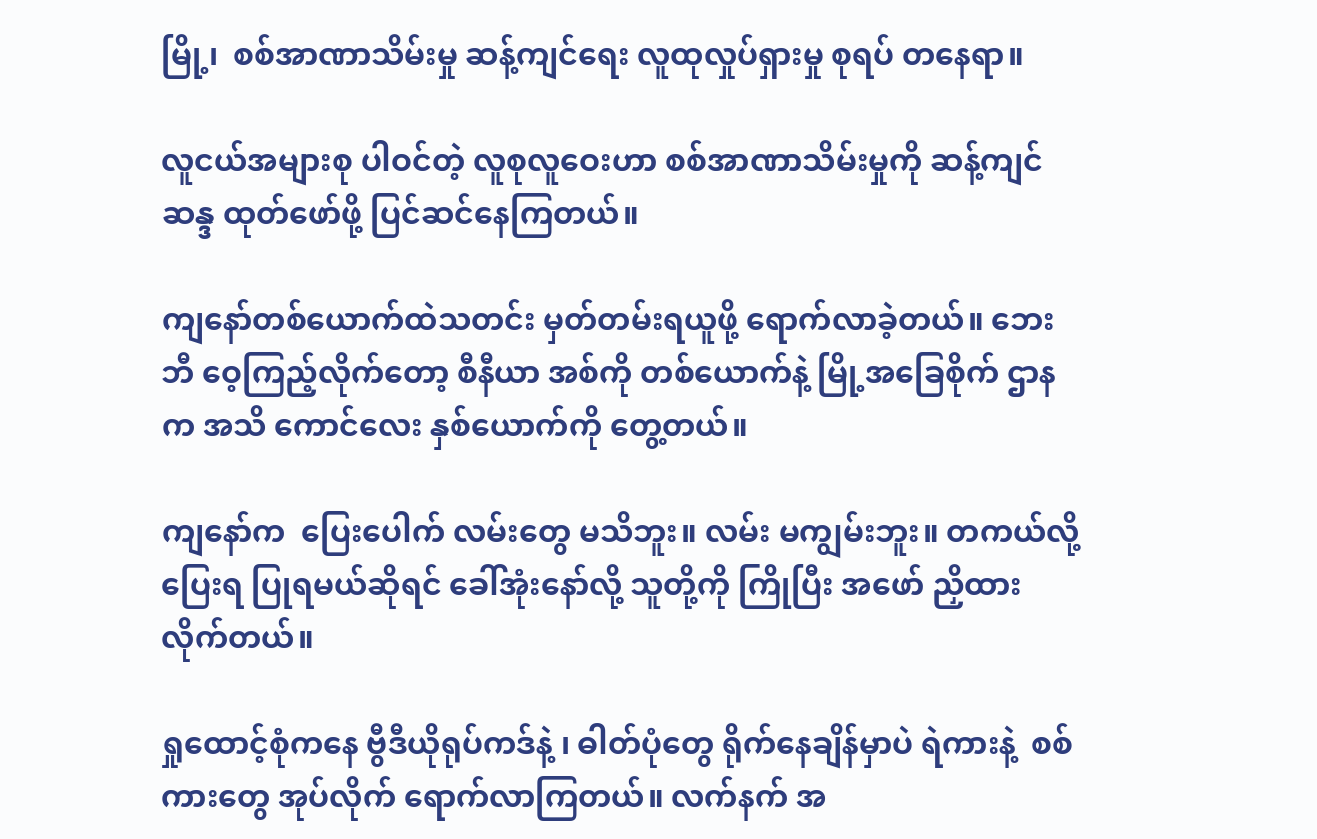မြို့၊  စစ်အာဏာသိမ်းမှု ဆန့်ကျင်ရေး လူထုလှုပ်ရှားမှု စုရပ် တနေရာ။

လူငယ်အများစု ပါဝင်တဲ့ လူစုလူဝေးဟာ စစ်အာဏာသိမ်းမှုကို ဆန့်ကျင်ဆန္ဒ ထုတ်ဖော်ဖို့ ပြင်ဆင်နေကြတယ်။ ‌

ကျနော်တ‌စ်ယောက်ထဲသတင်း မှတ်တမ်းရယူဖို့ ရောက်လာခဲ့တယ်။ ဘေးဘီ ဝေ့ကြည့်လိုက်တော့ စီနီယာ အစ်ကို တ‌စ်ယောက်နဲ့ မြို့အခြေစိုက် ဌာနက အသိ ကောင်လေး နှစ်ယောက်ကို တွေ့တယ်။

ကျနော်က  ပြေးပေါက် လမ်းတွေ မသိဘူး။ လမ်း မကျွမ်းဘူး။ တကယ်လို့ ပြေးရ ပြုရမယ်ဆိုရင် ခေါ်အုံးနော်လို့ သူတို့ကို ကြိုပြီး အဖော် ညှိထားလိုက်တယ်။

ရှုထောင့်စုံကနေ ဗွီဒီယိုရုပ်ကဒ်နဲ့ ၊ ဓါတ်ပုံတွေ ရိုက်နေချိန်မှာပဲ ရဲကားနဲ့  စစ်ကားတွေ အုပ်လိုက် ရောက်လာကြတယ်။ လက်နက် အ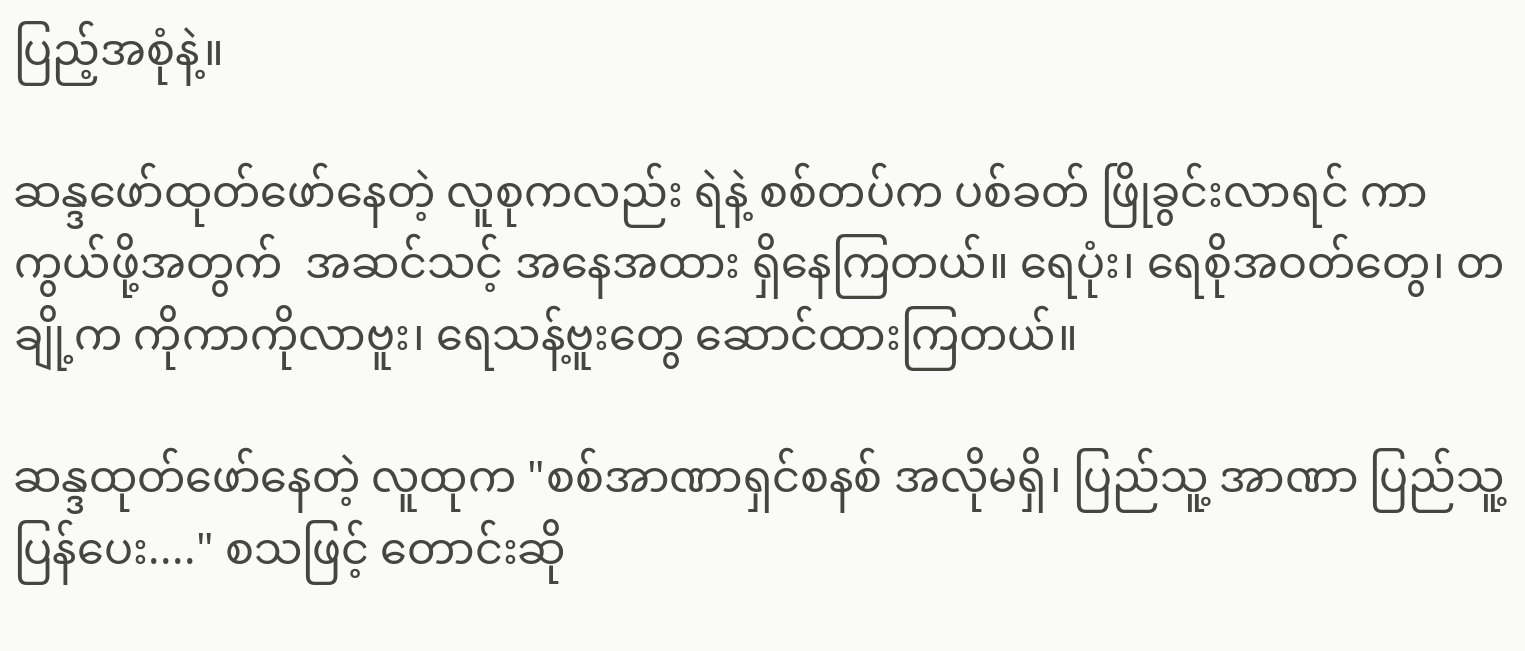ပြည့်အစုံနဲ့။

ဆန္ဒဖော်ထုတ်ဖော်နေတဲ့ လူစုကလည်း ရဲနဲ့ စစ်တပ်က ပစ်ခတ် ဖြိုခွင်းလာရင် ကာကွယ်ဖို့အတွက်  အဆင်သင့် အနေအထား ရှိနေကြတယ်။ ရေပုံး၊ ရေစိုအဝတ်တွေ၊ တချို့က ကိုကာကိုလာဗူး၊ ရေသန့်ဗူးတွေ ဆောင်ထားကြတယ်။

ဆန္ဒထုတ်ဖော်နေတဲ့ လူထုက "စစ်အာဏာရှင်စနစ် အလိုမရှိ၊ ပြည်သူ့ အာဏာ ပြည်သူ့ပြန်ပေး...." စသဖြင့် တောင်းဆို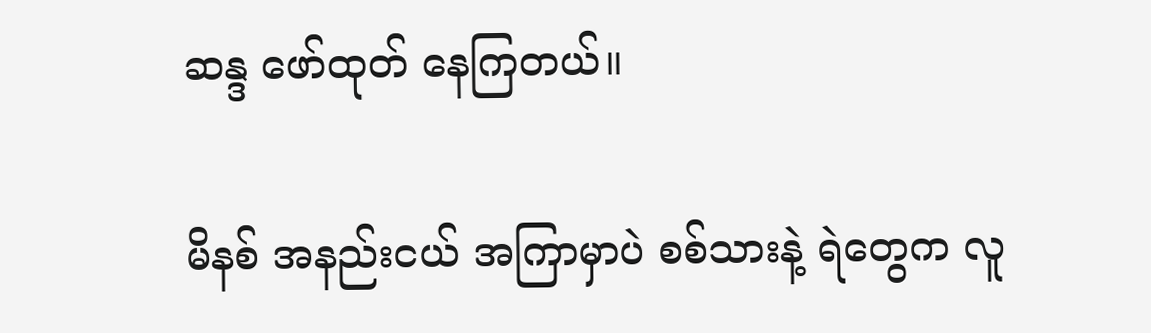ဆန္ဒ ဖော်ထုတ် နေကြတယ်။

မိနစ် အနည်းငယ် အကြာမှာပဲ စစ်သားနဲ့ ရဲတွေက လူ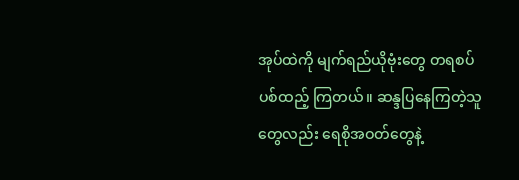အုပ်ထဲကို မျက်ရည်ယိုဗုံးတွေ တရစပ် ပစ်ထည့် ကြတယ်။ ဆန္ဒပြနေကြတဲ့သူတွေလည်း ရေစိုအဝတ်တွေနဲ့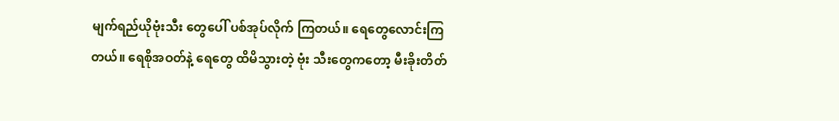မျက်ရည်ယိုဗုံးသီး တွေပေါ် ပစ်အုပ်လိုက် ကြတယ်။ ရေတွေလောင်းကြတယ်။ ရေစိုအဝတ်နဲ့ ရေတွေ ထိမိသွားတဲ့ ဗုံး သီးတွေကတော့ မီးခိုးတိတ်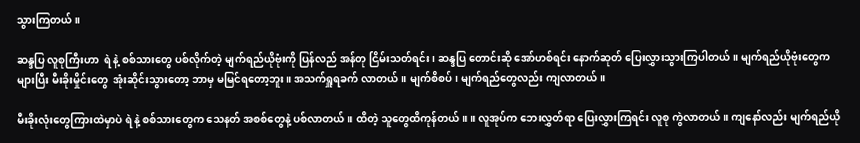သွားကြတယ်။

ဆန္ဒပြ လူစုကြီးဟာ  ရဲ နဲ့ စစ်သားတွေ ပစ်လိုက်တဲ့ မျက်ရည်ယိုဗုံးကို ပြန်လည် အန်တု ငြိမ်းသတ်ရင်း၊ ဆန္ဒပြ တောင်းဆို အော်ဟစ်ရင်း နောက်ဆုတ် ပြေးလွှားသွားကြပါတယ်။ မျက်ရည်ယိုဗုံးတွေက များပြီး မီးခိုးမှိုင်းတွေ  အုံးဆိုင်းသွားတော့ ဘာမှ မမြင်ရတော့ဘူး။ အသက်ရှူရခက် လာတယ်။ မျက်စိစပ်၊ မျက်ရည်တွေလည်း ကျလာတယ်။

မီးခိုးလုံးတွေကြားထဲမှာပဲ ရဲ နဲ့ စစ်သားတွေက သေနတ် အစစ်တွေနဲ့ ပစ်လာတယ်။ ထိတဲ့ သူတွေထိကုန်တယ်။ ။ လူအုပ်က ဘေးလွှတ်ရာ ပြေးလွှားကြရင်း လူစု ကွဲလာတယ်။ ကျနော်လည်း မျက်ရည်ယို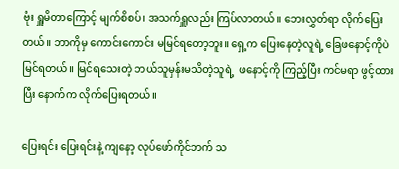ဗုံး ရှူမိတာကြောင့် မျက်စိစပ်၊ အသက်ရှူလည်း ကြပ်လာတယ်။ ဘေးလွှတ်ရာ လိုက်ပြေးတယ်။ ဘာကိုမှ ကောင်းကောင်း မမြင်ရတော့ဘူး။ ရှေ့က ပြေးနေတဲ့လူရဲ့ ခြေဖနောင့်ကိုပဲ မြင်ရတယ်။ မြင်ရသေးတဲ့ ဘယ်သူမှန်းမသိတဲ့သူရဲ့  ဖနောင့်ကို ကြည့်ပြီး ကင်မရာ ဖွင့်ထားပြီး နောက်က လိုက်ပြေးရတယ်။

ပြေးရင်း ပြေးရင်းနဲ့ ကျနော့ လုပ်ဖော်ကိုင်ဘက် သ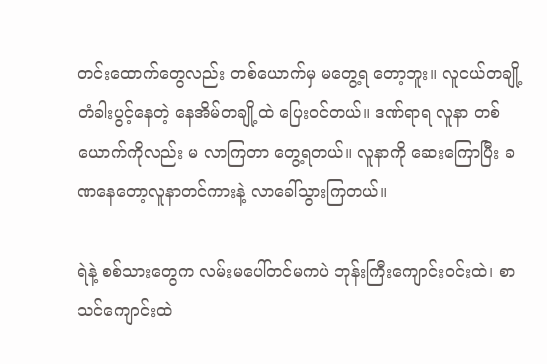တင်းထောက်တွေလည်း တ‌စ်ယောက်မှ မတွေ့ရ တော့ဘူး။ လူငယ်တချို့ တံခါးပွင့်နေတဲ့ နေအိမ်တချို့ထဲ ပြေးဝင်တယ်။ ဒဏ်ရာရ လူနာ တစ်ယောက်ကိုလည်း မ လာကြတာ တွေ့ရတယ်။ လူနာကို ဆေးကြောပြီး ခဏနေတော့လူနာတင်ကားနဲ့ လာခေါ်သွားကြတယ်။

ရဲနဲ့ စစ်သားတွေက လမ်းမပေါ်တင်မကပဲ ဘုန်းကြီးကျောင်းဝင်းထဲ၊ စာသင်ကျောင်းထဲ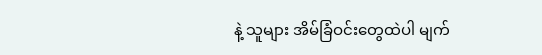နဲ့ သူများ အိမ်ခြံဝင်းတွေထဲပါ မျက်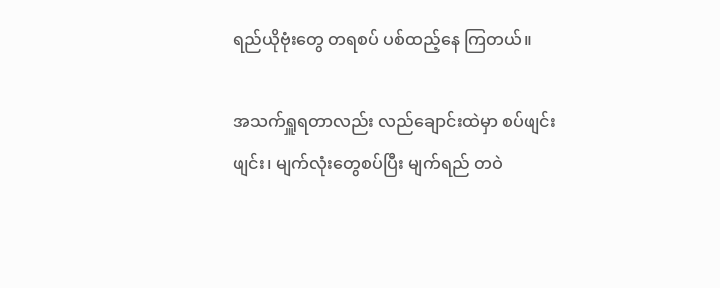ရည်ယိုဗုံးတွေ တရစပ် ပစ်ထည့်နေ ကြတယ်။

အသက်ရှူရတာလည်း လည်ချောင်းထဲမှာ စပ်ဖျင်းဖျင်း၊ မျက်လုံးတွေစပ်ပြီး မျက်ရည် တဝဲ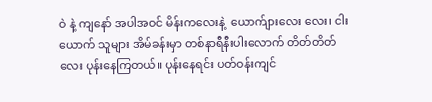ဝဲ နဲ့ ကျနော် အပါအဝင် မိန်းကလေးနဲ့  ယောက်ျားလေး လေး၊ ငါးယောက် သူများ အိမ်ခန်းမှာ တစ်နာရီနီးပါးလောက် တိတ်တိတ်လေး ပုန်းနေကြတယ်။ ပုန်းနေရင်း ပတ်ဝန်းကျင်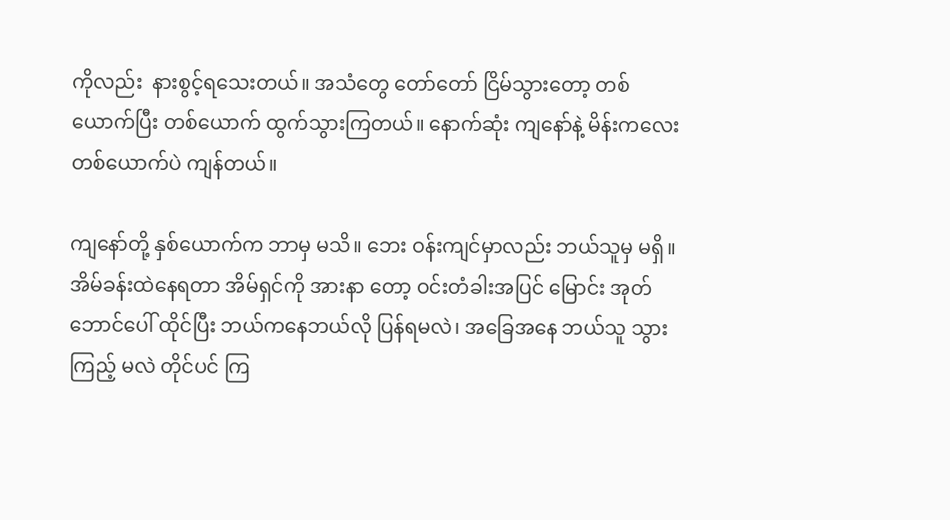ကိုလည်း  နားစွင့်ရသေးတယ်။ အသံတွေ တော်တော် ငြိမ်သွားတော့ တစ်ယောက်ပြီး တစ်ယောက် ထွက်သွားကြတယ်။ နောက်ဆုံး ကျနော်နဲ့ မိန်းကလေး တစ်ယောက်ပဲ ကျန်တယ်။

ကျနော်တို့ နှစ်ယောက်က ဘာမှ မသိ။ ဘေး ဝန်းကျင်မှာလည်း ဘယ်သူမှ မရှိ။ အိမ်ခန်းထဲနေရတာ အိမ်ရှင်ကို အားနာ တော့ ဝင်းတံခါးအပြင် မြောင်း အုတ်ဘောင်ပေါ် ထိုင်ပြီး ဘယ်ကနေဘယ်လို ပြန်ရမလဲ၊ အခြေအနေ ဘယ်သူ သွားကြည့် မလဲ တိုင်ပင် ကြ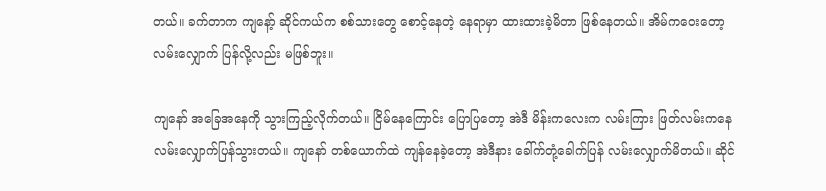တယ်။ ခက်တာက ကျနော့် ဆိုင်ကယ်က စစ်သားတွေ စောင့်နေတဲ့ နေရာမှာ ထားထားခဲ့မိတာ ဖြစ်နေတယ်။ အိမ်ကဝေးတော့ လမ်းလျှောက် ပြန်လို့လည်း မဖြစ်ဘူး။

ကျနော် အခြေအနေကို သွားကြည့်လိုက်တယ်။ ငြိမ်နေကြောင်း ပြောပြတော့ အဲဒီ မိန်းကလေးက လမ်းကြား ဖြတ်လမ်းကနေ လမ်းလျှောက်ပြန်သွားတယ်။ ကျနော် တ‌စ်ယောက်ထဲ ကျန်နေခဲ့တော့ အဲဒီနား ခေါ်က်တုံ့ခေါက်ပြန် လမ်းလျှောက်မိတယ်။ ဆိုင်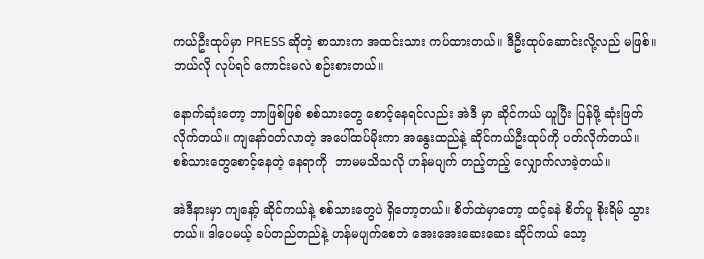ကယ်ဦးထုပ်မှာ PRESS ဆိုတဲ့ စာသားက အထင်းသား ကပ်ထားတယ်။ ဒီဦးထုပ်ဆောင်းလို့လည် မဖြစ်။ ဘယ်လို လုပ်ရင် ကောင်းမလဲ စဉ်းစားတယ်။

နောက်ဆုံးတော့ ဘာဖြစ်ဖြစ် စစ်သားတွေ စောင့်နေရင်လည်း အဲဒီ မှာ ဆိုင်ကယ် ယူပြီး ပြန်ဖို့ ဆုံးဖြတ်   လိုက်တယ်။ ကျနော်ဝတ်လာတဲ့ အပေါ်ထပ်‌မိုးကာ အနွေးထည်နဲ့ ဆိုင်ကယ်ဦးထုပ်ကို ပတ်လိုက်တယ်။ စစ်‌သားတွေစောင့်နေတဲ့ နေရာကို  ဘာမမသိသလို ဟန်မပျက် တည့်တည့် လျှောက်လာခဲ့တယ်။

အဲဒီနားမှာ ကျနော့် ဆိုင်ကယ်နဲ့ စစ်သားတွေပဲ ရှိတော့တယ်။ စိတ်ထဲမှာတော့ ထင့်ခနဲ စိတ်ပူ စိုးရိမ် သွားတယ်။ ဒါပေမယ့် ခပ်တည်တည်နဲ့ ဟန်မပျက်စေဘဲ အေးအေးဆေးဆေး ဆိုင်ကယ် သော့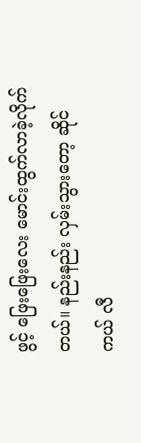ဖွင့် ဖြေးဖြေးလေး မောင်းထွက်လာခဲ့လိုက်တယ်။ နည်းနည်း လှမ်းသွားတော့ ဆိုင်ကယ် လီ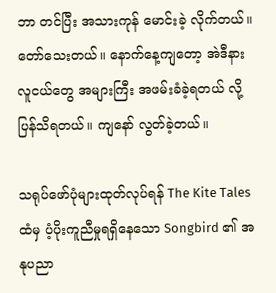ဘာ တင်ပြီး အသားကုန် မောင်းခဲ့ လိုက်တယ်။ တော်သေးတယ်။ နောက်နေ့ကျတော့ အဲဒီနား လူငယ်တွေ အများကြီး အဖမ်းခံခဲ့ရတယ် လို့ ပြန်သိရတယ်။ ကျနော် လွတ်ခဲ့တယ်။

သရုပ်ဖော်ပုံများထုတ်လုပ်ရန် The Kite Tales ထံမှ ပံ့ပိုးကူညီမှုရရှိနေသော Songbird ၏ အနုပညာ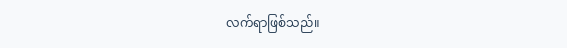လက်ရာဖြစ်သည်။